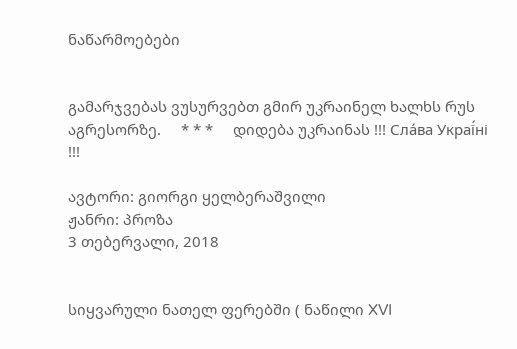ნაწარმოებები


გამარჯვებას ვუსურვებთ გმირ უკრაინელ ხალხს რუს აგრესორზე.     * * *     დიდება უკრაინას !!! Сла́ва Украї́ні !!!

ავტორი: გიორგი ყელბერაშვილი
ჟანრი: პროზა
3 თებერვალი, 2018


სიყვარული ნათელ ფერებში ( ნაწილი XVI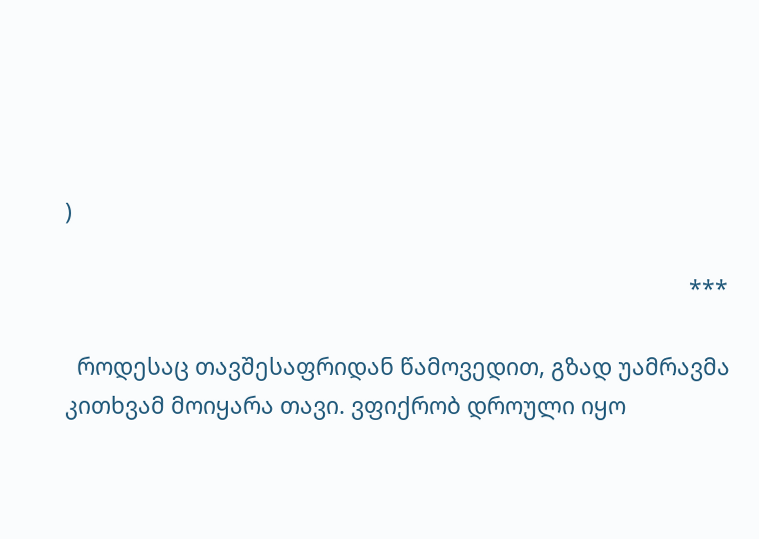)

                                                                                                        ***

  როდესაც თავშესაფრიდან წამოვედით, გზად უამრავმა კითხვამ მოიყარა თავი. ვფიქრობ დროული იყო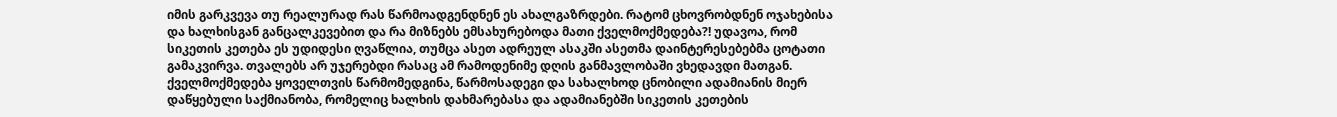იმის გარკვევა თუ რეალურად რას წარმოადგენდნენ ეს ახალგაზრდები. რატომ ცხოვრობდნენ ოჯახებისა და ხალხისგან განცალკევებით და რა მიზნებს ემსახურებოდა მათი ქველმოქმედება?! უდავოა, რომ სიკეთის კეთება ეს უდიდესი ღვაწლია, თუმცა ასეთ ადრეულ ასაკში ასეთმა დაინტერესებებმა ცოტათი გამაკვირვა. თვალებს არ უჯერებდი რასაც ამ რამოდენიმე დღის განმავლობაში ვხედავდი მათგან. ქველმოქმედება ყოველთვის წარმომედგინა, წარმოსადეგი და სახალხოდ ცნობილი ადამიანის მიერ დაწყებული საქმიანობა, რომელიც ხალხის დახმარებასა და ადამიანებში სიკეთის კეთების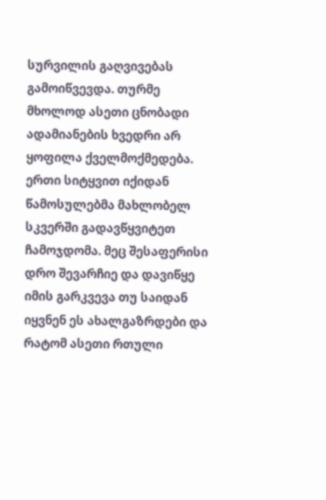სურვილის გაღვივებას გამოიწვევდა. თურმე მხოლოდ ასეთი ცნობადი ადამიანების ხვედრი არ  ყოფილა ქველმოქმედება. ერთი სიტყვით იქიდან წამოსულებმა მახლობელ სკვერში გადავწყვიტეთ ჩამოჯდომა. მეც შესაფერისი დრო შევარჩიე და დავიწყე იმის გარკვევა თუ საიდან იყვნენ ეს ახალგაზრდები და რატომ ასეთი რთული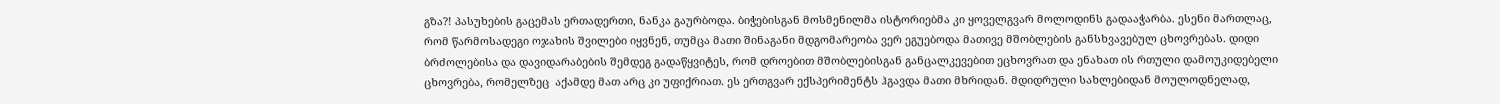გზა?! პასუხების გაცემას ერთადერთი, ნანკა გაურბოდა. ბიჭებისგან მოსმენილმა ისტორიებმა კი ყოველგვარ მოლოდინს გადააჭარბა. ესენი მართლაც, რომ წარმოსადეგი ოჯახის შვილები იყვნენ, თუმცა მათი შინაგანი მდგომარეობა ვერ ეგუებოდა მათივე მშობლების განსხვავებულ ცხოვრებას. დიდი ბრძოლებისა და დავიდარაბების შემდეგ გადაწყვიტეს, რომ დროებით მშობლებისგან განცალკევებით ეცხოვრათ და ენახათ ის რთული დამოუკიდებელი ცხოვრება, რომელზეც  აქამდე მათ არც კი უფიქრიათ. ეს ერთგვარ ექსპერიმენტს ჰგავდა მათი მხრიდან. მდიდრული სახლებიდან მოულოდნელად,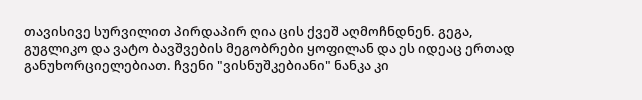თავისივე სურვილით პირდაპირ ღია ცის ქვეშ აღმოჩნდნენ. გეგა, გუგლიკო და ვატო ბავშვების მეგობრები ყოფილან და ეს იდეაც ერთად განუხორციელებიათ. ჩვენი "ვისნუშკებიანი" ნანკა კი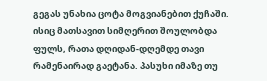გეგას უნახია ცოტა მოგვიანებით ქუჩაში. ისიც მათსავით სიმღერით შოულობდა ფულს, რათა დღიდან-დღემდე თავი რამენაირად გაეტანა. პასუხი იმაზე თუ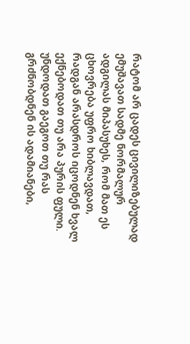რატომ არ ცადეს ცივილიზებულად ემუშავათ სადმე ნორმალურ ადგილას მიპასუხეს, რომ მათ ეს ცხოვრება უფრო ხიბლავდათ, რადგან არასდროს იცოდნენ ხვალ ექნებოდათ თუ არა პურის ფული. უნდოდათ გაეგოთ თუ რას გრძნობდნენ ის ადამიანები,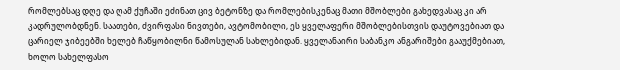რომლებსაც დღე და ღამ ქუჩაში ეძინათ ცივ ბეტონზე და რომლებისკენაც მათი მშობლები გახედვასაც კი არ კადრულობდნენ. საათები, ძვირფასი ნივთები, ავტომობილი, ეს ყველაფერი მშობლებისთვის დაუტოვებიათ და ცარიელ ჯიბეებში ხელებ ჩაწყობილნი წამოსულან სახლებიდან. ყველანაირი საბანკო ანგარიშები გააუქმებიათ, ხოლო სახელფასო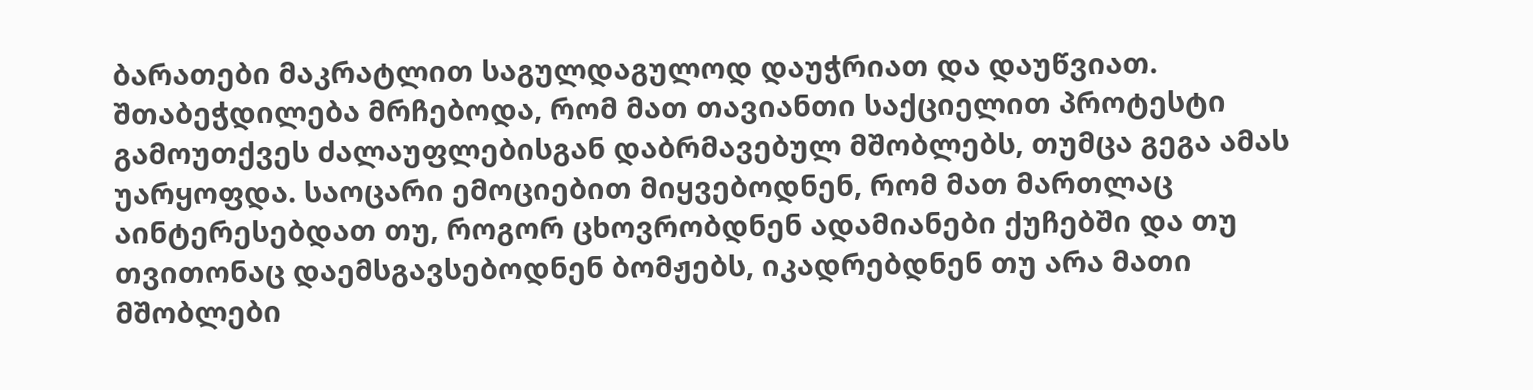ბარათები მაკრატლით საგულდაგულოდ დაუჭრიათ და დაუწვიათ. შთაბეჭდილება მრჩებოდა, რომ მათ თავიანთი საქციელით პროტესტი გამოუთქვეს ძალაუფლებისგან დაბრმავებულ მშობლებს, თუმცა გეგა ამას უარყოფდა. საოცარი ემოციებით მიყვებოდნენ, რომ მათ მართლაც აინტერესებდათ თუ, როგორ ცხოვრობდნენ ადამიანები ქუჩებში და თუ თვითონაც დაემსგავსებოდნენ ბომჟებს, იკადრებდნენ თუ არა მათი მშობლები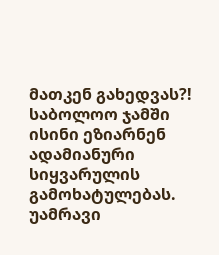მათკენ გახედვას?! საბოლოო ჯამში ისინი ეზიარნენ ადამიანური სიყვარულის გამოხატულებას. უამრავი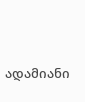ადამიანი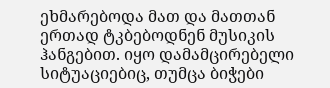ეხმარებოდა მათ და მათთან ერთად ტკბებოდნენ მუსიკის ჰანგებით. იყო დამამცირებელი სიტუაციებიც, თუმცა ბიჭები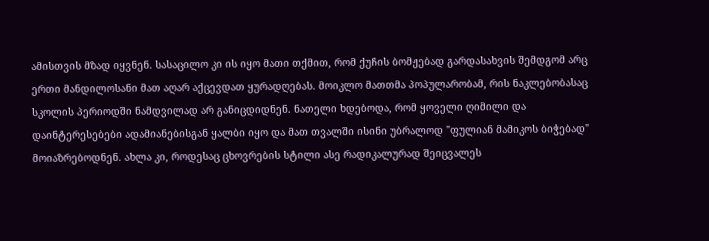ამისთვის მზად იყვნენ. სასაცილო კი ის იყო მათი თქმით, რომ ქუჩის ბომჟებად გარდასახვის შემდგომ არც ერთი მანდილოსანი მათ აღარ აქცევდათ ყურადღებას. მოიკლო მათთმა პოპულარობამ, რის ნაკლებობასაც სკოლის პერიოდში ნამდვილად არ განიცდიდნენ. ნათელი ხდებოდა, რომ ყოველი ღიმილი და დაინტერესებები ადამიანებისგან ყალბი იყო და მათ თვალში ისინი უბრალოდ "ფულიან მამიკოს ბიჭებად" მოიაზრებოდნენ. ახლა კი, როდესაც ცხოვრების სტილი ასე რადიკალურად შეიცვალეს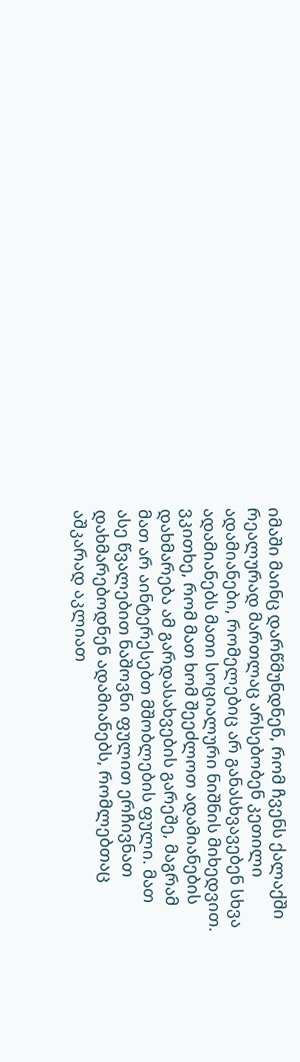იმაში მაინც დარწმუნდნენ, რომ ჩვენს ქალაქში რეალურად მართლაც არსებობენ კეთილი ადამიანები, რომელებიც არ განასხვავებენ სხვა ადამიანებს მათი სოციალური ნიშნის მიხედვით. ვკითხე, რომ მათ ხომ შეეძლოთ ადამიანების დახმარება ამ გარდასახვების გარეშე, მაგრამ მათ არ აინტერესებთ მშობლების ფული. მათ ასე წვალებით ნაშოვნი ფულით ერჩივნათ დახმარებოდნენ ადამიანებს, რომლებთაც აშკარად აკლიათ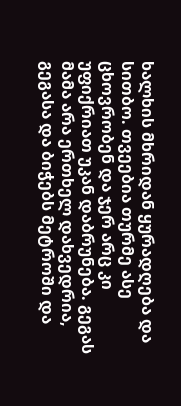ხალხის მხრიდან ყურადღება და სითბო. თვეებია თურმე ასე ცხოვრობენ და ჯერ არც კი უფიქრიათ უკან დაბრუნება. გეგას მამა არა ერთხელ დახვედრია, გეგასა და ბიჭებს მეტროში და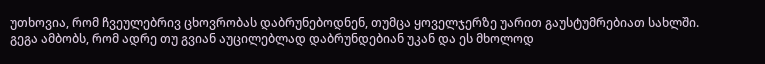უთხოვია, რომ ჩვეულებრივ ცხოვრობას დაბრუნებოდნენ, თუმცა ყოველჯერზე უარით გაუსტუმრებიათ სახლში. გეგა ამბობს, რომ ადრე თუ გვიან აუცილებლად დაბრუნდებიან უკან და ეს მხოლოდ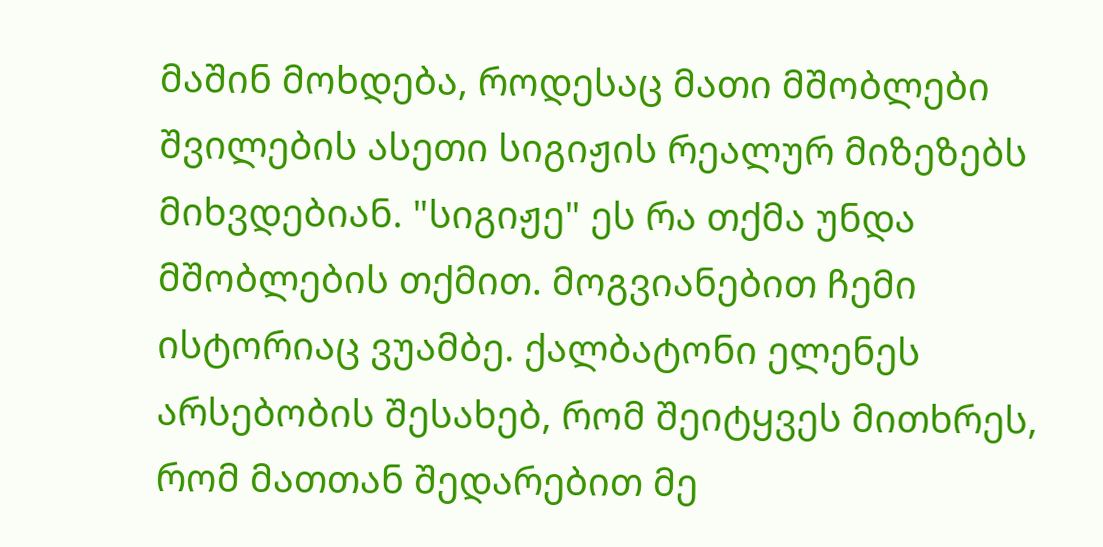მაშინ მოხდება, როდესაც მათი მშობლები შვილების ასეთი სიგიჟის რეალურ მიზეზებს მიხვდებიან. "სიგიჟე" ეს რა თქმა უნდა მშობლების თქმით. მოგვიანებით ჩემი ისტორიაც ვუამბე. ქალბატონი ელენეს არსებობის შესახებ, რომ შეიტყვეს მითხრეს, რომ მათთან შედარებით მე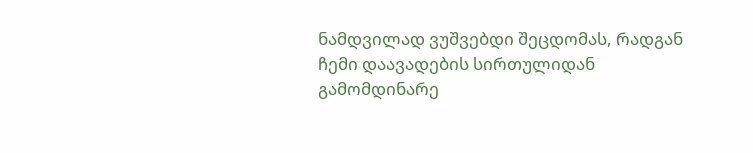ნამდვილად ვუშვებდი შეცდომას, რადგან ჩემი დაავადების სირთულიდან გამომდინარე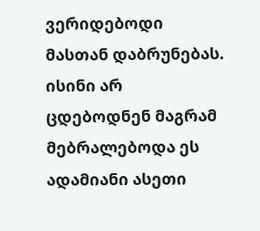ვერიდებოდი მასთან დაბრუნებას. ისინი არ ცდებოდნენ მაგრამ მებრალებოდა ეს ადამიანი ასეთი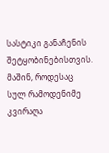სასტიკი განაჩენის შეტყობინებისთვის. მაშინ, როდესაც სულ რამოდენიმე კვირაღა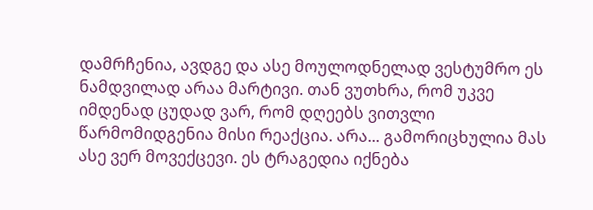დამრჩენია, ავდგე და ასე მოულოდნელად ვესტუმრო ეს ნამდვილად არაა მარტივი. თან ვუთხრა, რომ უკვე იმდენად ცუდად ვარ, რომ დღეებს ვითვლი წარმომიდგენია მისი რეაქცია. არა... გამორიცხულია მას ასე ვერ მოვექცევი. ეს ტრაგედია იქნება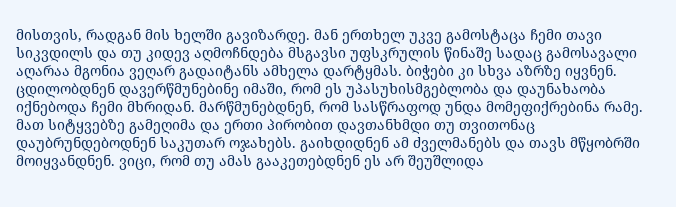მისთვის, რადგან მის ხელში გავიზარდე. მან ერთხელ უკვე გამოსტაცა ჩემი თავი სიკვდილს და თუ კიდევ აღმოჩნდება მსგავსი უფსკრულის წინაშე სადაც გამოსავალი აღარაა მგონია ვეღარ გადაიტანს ამხელა დარტყმას. ბიჭები კი სხვა აზრზე იყვნენ. ცდილობდნენ დავერწმუნებინე იმაში, რომ ეს უპასუხისმგებლობა და დაუნახაობა იქნებოდა ჩემი მხრიდან. მარწმუნებდნენ, რომ სასწრაფოდ უნდა მომეფიქრებინა რამე. მათ სიტყვებზე გამეღიმა და ერთი პირობით დავთანხმდი თუ თვითონაც დაუბრუნდებოდნენ საკუთარ ოჯახებს. გაიხდიდნენ ამ ძველმანებს და თავს მწყობრში მოიყვანდნენ. ვიცი, რომ თუ ამას გააკეთებდნენ ეს არ შეუშლიდა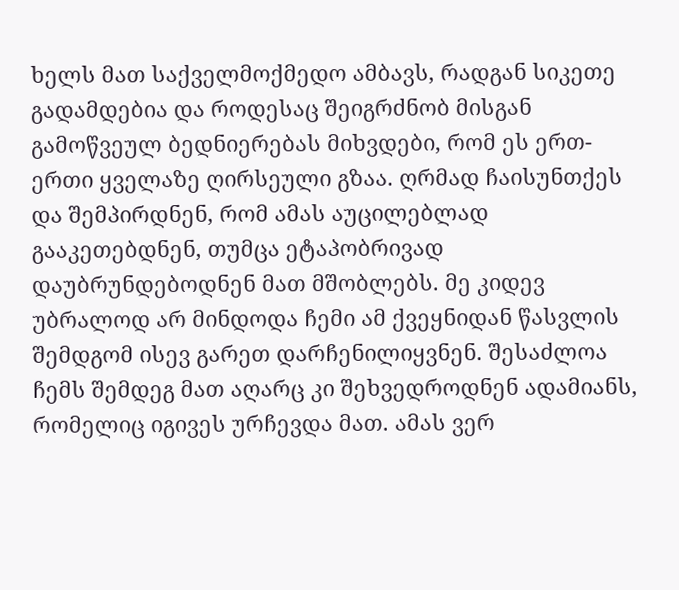ხელს მათ საქველმოქმედო ამბავს, რადგან სიკეთე გადამდებია და როდესაც შეიგრძნობ მისგან გამოწვეულ ბედნიერებას მიხვდები, რომ ეს ერთ-ერთი ყველაზე ღირსეული გზაა. ღრმად ჩაისუნთქეს და შემპირდნენ, რომ ამას აუცილებლად გააკეთებდნენ, თუმცა ეტაპობრივად დაუბრუნდებოდნენ მათ მშობლებს. მე კიდევ უბრალოდ არ მინდოდა ჩემი ამ ქვეყნიდან წასვლის შემდგომ ისევ გარეთ დარჩენილიყვნენ. შესაძლოა ჩემს შემდეგ მათ აღარც კი შეხვედროდნენ ადამიანს, რომელიც იგივეს ურჩევდა მათ. ამას ვერ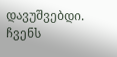დავუშვებდი. ჩვენს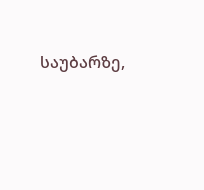საუბარზე,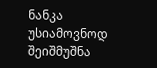ნანკა უსიამოვნოდ შეიშმუშნა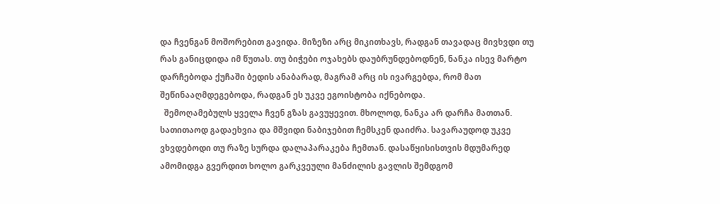და ჩვენგან მოშორებით გავიდა. მიზეზი არც მიკითხავს, რადგან თავადაც მივხვდი თუ რას განიცდიდა იმ წუთას. თუ ბიჭები ოჯახებს დაუბრუნდებოდნენ, ნანკა ისევ მარტო დარჩებოდა ქუჩაში ბედის ანაბარად, მაგრამ არც ის ივარგებდა, რომ მათ შეწინააღმდეგებოდა, რადგან ეს უკვე ეგოისტობა იქნებოდა.
  შემოღამებულს ყველა ჩვენ გზას გავუყევით. მხოლოდ, ნანკა არ დარჩა მათთან. სათითაოდ გადაეხვია და მშვიდი ნაბიჯებით ჩემსკენ დაიძრა. სავარაუდოდ უკვე ვხვდებოდი თუ რაზე სურდა დალაპარაკება ჩემთან. დასაწყისისთვის მდუმარედ ამომიდგა გვერდით ხოლო გარკვეული მანძილის გავლის შემდგომ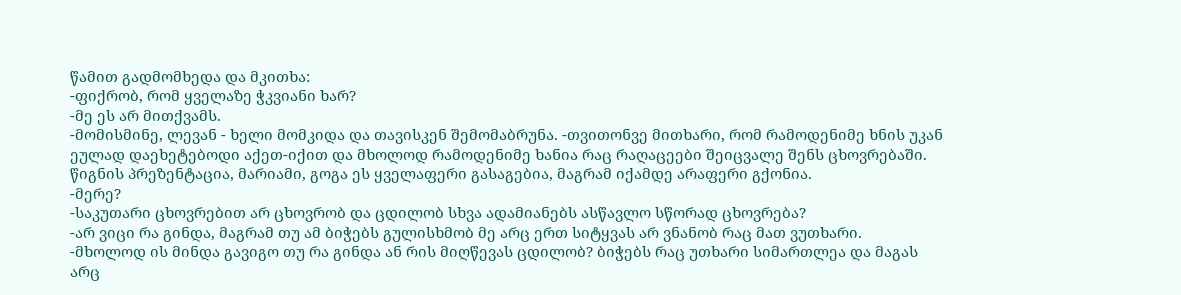წამით გადმომხედა და მკითხა:
-ფიქრობ, რომ ყველაზე ჭკვიანი ხარ?
-მე ეს არ მითქვამს.
-მომისმინე, ლევან - ხელი მომკიდა და თავისკენ შემომაბრუნა. -თვითონვე მითხარი, რომ რამოდენიმე ხნის უკან ეულად დაეხეტებოდი აქეთ-იქით და მხოლოდ რამოდენიმე ხანია რაც რაღაცეები შეიცვალე შენს ცხოვრებაში. წიგნის პრეზენტაცია, მარიამი, გოგა ეს ყველაფერი გასაგებია, მაგრამ იქამდე არაფერი გქონია.
-მერე?
-საკუთარი ცხოვრებით არ ცხოვრობ და ცდილობ სხვა ადამიანებს ასწავლო სწორად ცხოვრება?
-არ ვიცი რა გინდა, მაგრამ თუ ამ ბიჭებს გულისხმობ მე არც ერთ სიტყვას არ ვნანობ რაც მათ ვუთხარი.
-მხოლოდ ის მინდა გავიგო თუ რა გინდა ან რის მიღწევას ცდილობ? ბიჭებს რაც უთხარი სიმართლეა და მაგას არც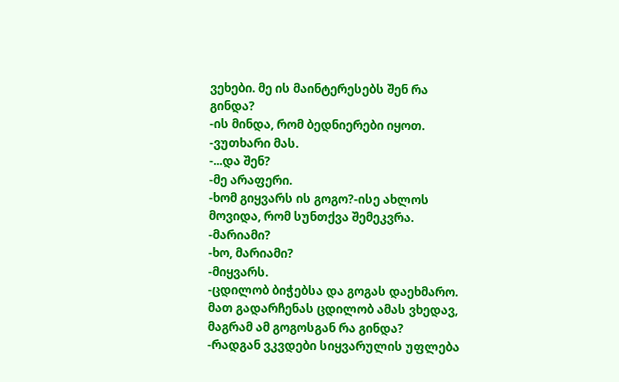ვეხები. მე ის მაინტერესებს შენ რა გინდა?
-ის მინდა, რომ ბედნიერები იყოთ. -ვუთხარი მას.
-...და შენ?
-მე არაფერი.
-ხომ გიყვარს ის გოგო?-ისე ახლოს მოვიდა, რომ სუნთქვა შემეკვრა.
-მარიამი?
-ხო, მარიამი?
-მიყვარს.
-ცდილობ ბიჭებსა და გოგას დაეხმარო. მათ გადარჩენას ცდილობ ამას ვხედავ, მაგრამ ამ გოგოსგან რა გინდა?
-რადგან ვკვდები სიყვარულის უფლება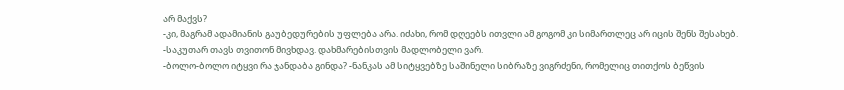არ მაქვს?
-კი, მაგრამ ადამიანის გაუბედურების უფლება არა. იძახი, რომ დღეებს ითვლი ამ გოგომ კი სიმართლეც არ იცის შენს შესახებ.
-საკუთარ თავს თვითონ მივხდავ. დახმარებისთვის მადლობელი ვარ.
-ბოლო-ბოლო იტყვი რა ჯანდაბა გინდა? -ნანკას ამ სიტყვებზე საშინელი სიბრაზე ვიგრძენი, რომელიც თითქოს ბეწვის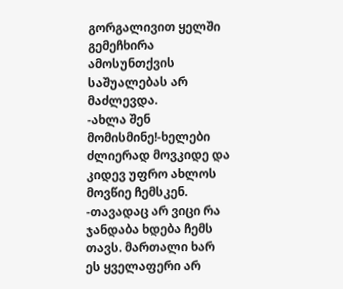გორგალივით ყელში გემეჩხირა ამოსუნთქვის საშუალებას არ მაძლევდა.
-ახლა შენ მომისმინე!-ხელები ძლიერად მოვკიდე და კიდევ უფრო ახლოს მოვწიე ჩემსკენ. -თავადაც არ ვიცი რა ჯანდაბა ხდება ჩემს თავს. მართალი ხარ ეს ყველაფერი არ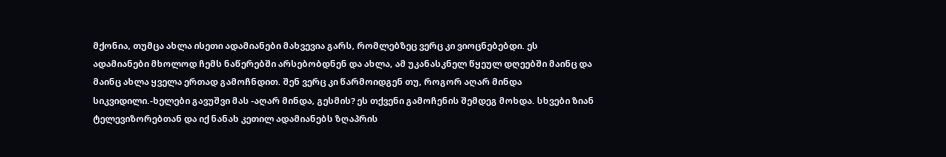მქონია, თუმცა ახლა ისეთი ადამიანები მახვევია გარს, რომლებზეც ვერც კი ვიოცნებებდი. ეს ადამიანები მხოლოდ ჩემს ნაწერებში არსებობდნენ და ახლა, ამ უკანასკნელ წყეულ დღეებში მაინც და მაინც ახლა ყველა ერთად გამოჩნდით. შენ ვერც კი წარმოიდგენ თუ, როგორ აღარ მინდა სიკვიდილი.-ხელები გავუშვი მას -აღარ მინდა, გესმის? ეს თქვენი გამოჩენის შემდეგ მოხდა. სხვები ზიან ტელევიზორებთან და იქ ნანახ კეთილ ადამიანებს ზღაპრის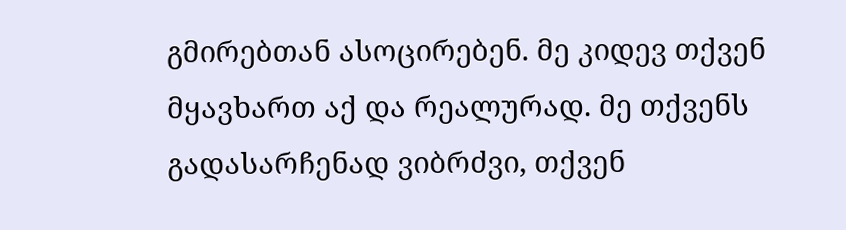გმირებთან ასოცირებენ. მე კიდევ თქვენ მყავხართ აქ და რეალურად. მე თქვენს გადასარჩენად ვიბრძვი, თქვენ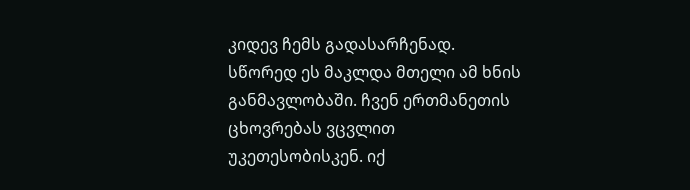კიდევ ჩემს გადასარჩენად. სწორედ ეს მაკლდა მთელი ამ ხნის განმავლობაში. ჩვენ ერთმანეთის ცხოვრებას ვცვლით უკეთესობისკენ. იქ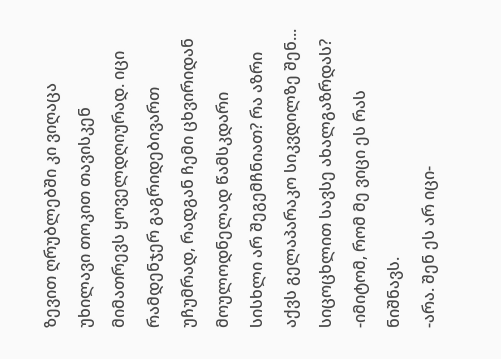ზევით ღრუბლებში კი ვიღაცა უხილავი თოკით თავისკენ მიმათრევს ყოველდღიურად. იცი რამდენჯერ გაგრიდებივართ უჩუმრად, რადგან ჩემი ცხვირიდან მოულოდნელად წამსკდარი სისხლი არ შეგემჩნიათ? რა აზრი აქვს გელაპარაკო სიკვდილზე შენ... სიცოცხლით სავსე ახალგაზრდას?
-იმიტომ, რომ მე ვიცი ეს რას ნიშნავს.
-არა. შენ ეს არ იცი-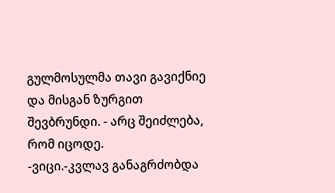გულმოსულმა თავი გავიქნიე და მისგან ზურგით შევბრუნდი. - არც შეიძლება, რომ იცოდე.
-ვიცი.-კვლავ განაგრძობდა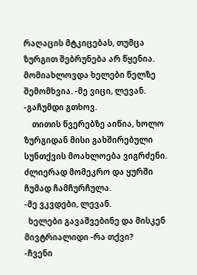რაღაცის მტკიცებას, თუმცა ზურგით შებრუნება არ წყენია. მომიახლოვდა ხელები წელზე შემომხვია. -მე ვიცი, ლევან.
-გაჩუმდი გთხოვ.
    თითის წვერებზე აიწია, ხოლო ზურგიდან მისი გახშირებული სუნთქვის მოახლოება ვიგრძენი. ძლიერად მომეკრო და ყურში ჩუმად ჩამჩურჩულა.
-მე ვკვდები, ლევან.
  ხელები გავაშვებინე და მისკენ მივტრიალიდი -რა თქვი?
-ჩვენი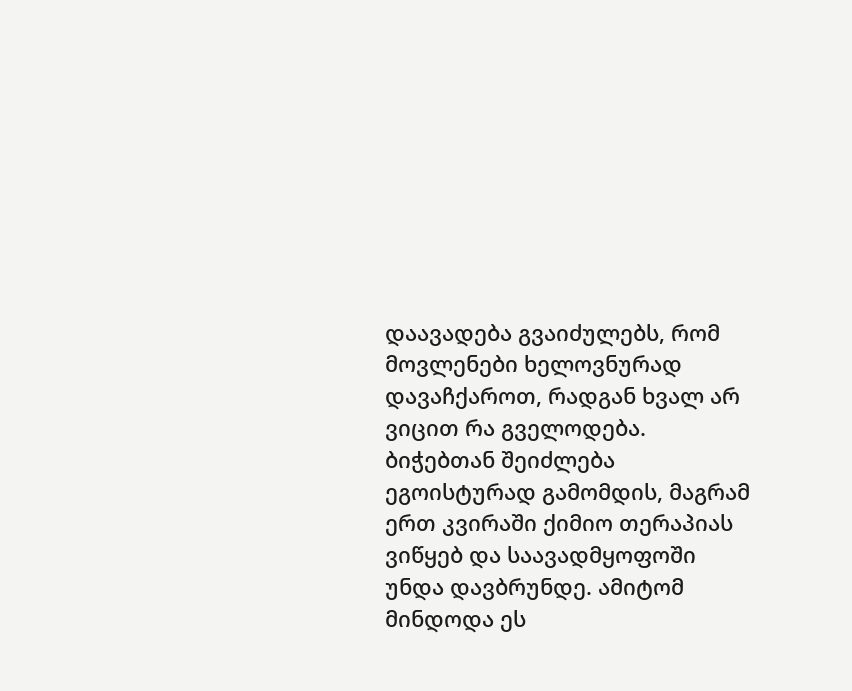დაავადება გვაიძულებს, რომ მოვლენები ხელოვნურად დავაჩქაროთ, რადგან ხვალ არ ვიცით რა გველოდება. ბიჭებთან შეიძლება ეგოისტურად გამომდის, მაგრამ ერთ კვირაში ქიმიო თერაპიას ვიწყებ და საავადმყოფოში უნდა დავბრუნდე. ამიტომ მინდოდა ეს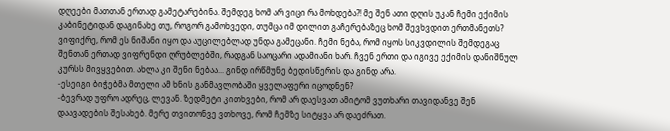დღეები მათთან ერთად გამეტარებინა. შემდეგ ხომ არ ვიცი რა მოხდება?! მე შენ ათი დღის უკან ჩემი ექიმის კაბინეტიდან დაგინახე თუ, როგორ გამოხვედი, თუმცა იმ დილით გაჩერებაზეც ხომ შევხვდით ერთმანეთს? ვიფიქრე, რომ ეს ნიშანი იყო და აუცილებლად უნდა გამეცანი. ჩემი ნება, რომ იყოს სიკვდილის შემდეგაც შენთან ერთად ვიფრენდი ღრუბლებში, რადგან საოცარი ადამიანი ხარ. ჩვენ ერთი და იგივე ექიმის დანიშნულ კურსს მივყვებით. ახლა კი შენი ნებაა... გინდ ირწმუნე ბედისწერის და გინდ არა.
-ესეიგი ბიჭებმა მთელი ამ ხნის განმავლობაში ყველაფერი იცოდნენ?
-ბევრად უფრო ადრეც, ლევან. ზედმეტი კითხვები, რომ არ დაესვათ ამიტომ ვუთხარი თავიდანვე შენ დაავადების შესახებ. მერე თვითონვე ვთხოვე, რომ ჩემზე სიტყვა არ დაეძრათ.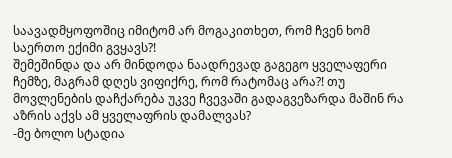საავადმყოფოშიც იმიტომ არ მოგაკითხეთ, რომ ჩვენ ხომ საერთო ექიმი გვყავს?!
შემეშინდა და არ მინდოდა ნაადრევად გაგეგო ყველაფერი ჩემზე, მაგრამ დღეს ვიფიქრე, რომ რატომაც არა?! თუ მოვლენების დაჩქარება უკვე ჩვევაში გადაგვეზარდა მაშინ რა აზრის აქვს ამ ყველაფრის დამალვას?
-მე ბოლო სტადია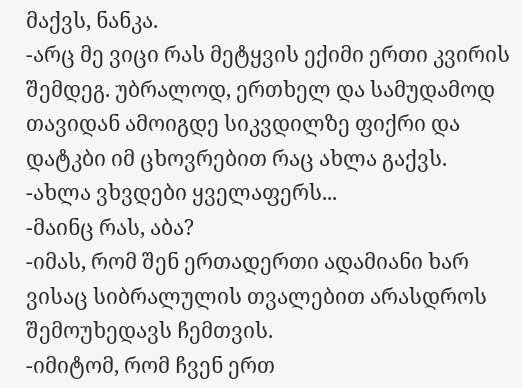მაქვს, ნანკა.
-არც მე ვიცი რას მეტყვის ექიმი ერთი კვირის შემდეგ. უბრალოდ, ერთხელ და სამუდამოდ თავიდან ამოიგდე სიკვდილზე ფიქრი და დატკბი იმ ცხოვრებით რაც ახლა გაქვს.
-ახლა ვხვდები ყველაფერს...
-მაინც რას, აბა?
-იმას, რომ შენ ერთადერთი ადამიანი ხარ ვისაც სიბრალულის თვალებით არასდროს შემოუხედავს ჩემთვის.
-იმიტომ, რომ ჩვენ ერთ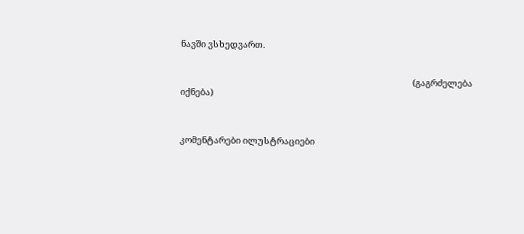ნავში ვსხედვართ.


                                                                                                                    (გაგრძელება იქნება)



კომენტარები ილუსტრაციები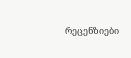რეცენზიები